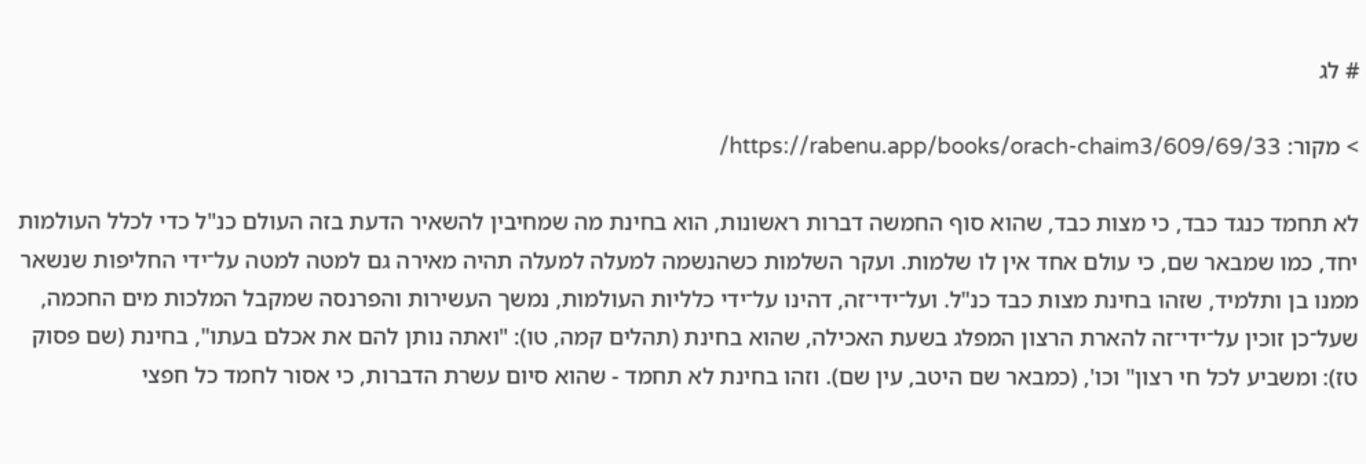# לג

> מקור: https://rabenu.app/books/orach-chaim3/609/69/33/

לא תחמד כנגד כבד, כי מצות כבד, שהוא סוף החמשה דברות ראשונות, הוא בחינת מה שמחיבין להשאיר הדעת בזה העולם כנ"ל כדי לכלל העולמות יחד, כמו שמבאר שם, כי עולם אחד אין לו שלמות. ועקר השלמות כשהנשמה למעלה למעלה תהיה מאירה גם למטה למטה על־ידי החליפות שנשאר ממנו בן ותלמיד, שזהו בחינת מצות כבד כנ"ל. ועל־ידי־זה, דהינו על־ידי כלליות העולמות, נמשך העשירות והפרנסה שמקבל המלכות מים החכמה, שעל־כן זוכין על־ידי־זה להארת הרצון המפלג בשעת האכילה, שהוא בחינת (תהלים קמה, טו): "ואתה נותן להם את אכלם בעתו", בחינת (שם פסוק טז): ומשביע לכל חי רצון" וכו', (כמבאר שם היטב, עין שם). וזהו בחינת לא תחמד - שהוא סיום עשרת הדברות, כי אסור לחמד כל חפצי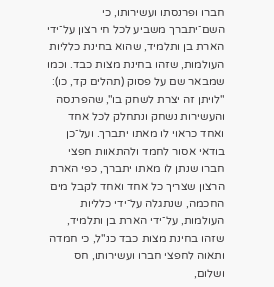חברו ופרנסתו ועשירותו, כי השם־יתברך משביע לכל חי רצון על־ידי הארת בן ותלמיד, שהוא בחינת כלליות העולמות, שזהו בחינת מצות כבד. וכמו שמבאר שם על פסוק (תהלים קד, כו): "לויתן זה יצרת לשחק בו", שהפרנסה והעשירות נשחק ונתחלק לכל אחד ואחד כראוי לו מאתו יתברך. ועל־כן בודאי אסור לחמד ולהתאוות חפצי חברו שנתן לו מאתו יתברך, כפי הארת הרצון שצריך כל אחד ואחד לקבל מים החכמה, שנתגלה על־ידי כלליות העולמות, על־ידי הארת בן ותלמיד, שזהו בחינת מצות כבד כנ"ל, כי חמדה ותאוה לחפצי חברו ועשירותו, חס ושלום,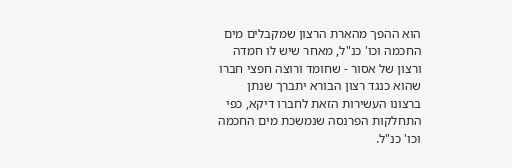הוא ההפך מהארת הרצון שמקבלים מים החכמה וכו' כנ"ל, מאחר שיש לו חמדה ורצון של אסור - שחומד ורוצה חפצי חברו שהוא כנגד רצון הבורא יתברך שנתן ברצונו העשירות הזאת לחברו דיקא, כפי התחלקות הפרנסה שנמשכת מים החכמה וכו' כנ"ל.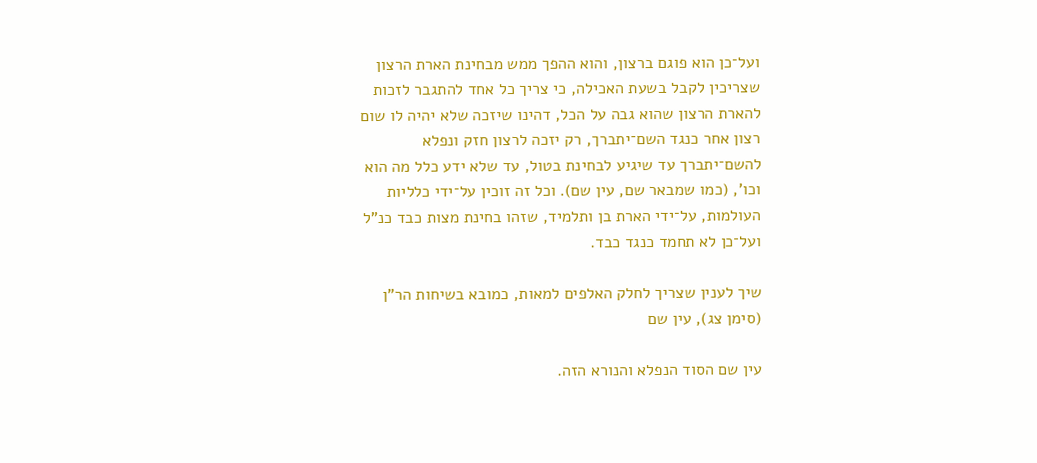ועל־כן הוא פוגם ברצון, והוא ההפך ממש מבחינת הארת הרצון שצריכין לקבל בשעת האכילה, כי צריך כל אחד להתגבר לזכות להארת הרצון שהוא גבה על הכל, דהינו שיזכה שלא יהיה לו שום רצון אחר כנגד השם־יתברך, רק יזכה לרצון חזק ונפלא להשם־יתברך עד שיגיע לבחינת בטול, עד שלא ידע כלל מה הוא וכו', (כמו שמבאר שם, עין שם). וכל זה זוכין על־ידי כלליות העולמות, על־ידי הארת בן ותלמיד, שזהו בחינת מצות כבד כנ"ל ועל־כן לא תחמד כנגד כבד.

שיך לענין שצריך לחלק האלפים למאות, כמובא בשיחות הר"ן (סימן צג), עין שם

עין שם הסוד הנפלא והנורא הזה.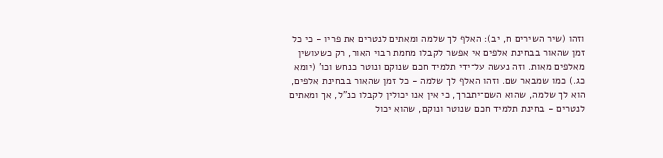וזהו (שיר השירים ח, יב): האלף לך שלמה ומאתים לנטרים את פריו - כי כל זמן שהאור בבחינת אלפים אי אפשר לקבלו מחמת רבוי האור, רק כשעושין מאלפים מאות. וזה נעשה על־ידי תלמיד חכם שנוקם ונוטר כנחש וכו' (יומא כג.) כמו שמבאר שם. וזהו האלף לך שלמה - כל זמן שהאור בבחינת אלפים, הוא לך שלמה, שהוא השם־יתברך, כי אין אנו יכולין לקבלו כנ"ל, אך ומאתים לנטרים - בחינת תלמיד חכם שנוטר ונוקם, שהוא יכול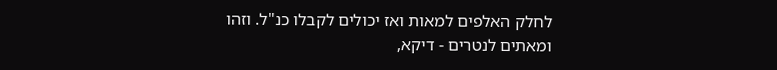לחלק האלפים למאות ואז יכולים לקבלו כנ"ל. וזהו ומאתים לנטרים - דיקא,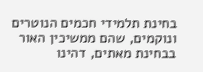בחינת תלמידי חכמים הנוטרים ונוקמים, שהם ממשיכין האור בבחינת מאתים, דהינו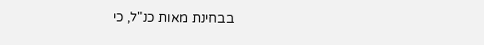בבחינת מאות כנ"ל, כי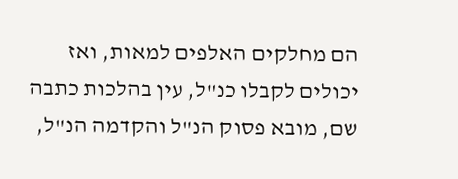הם מחלקים האלפים למאות, ואז יכולים לקבלו כנ"ל, עין בהלכות כתבה שם, מובא פסוק הנ"ל והקדמה הנ"ל,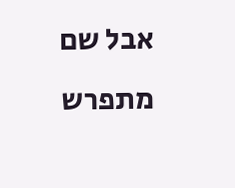אבל שם מתפרש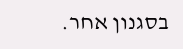בסגנון אחר.